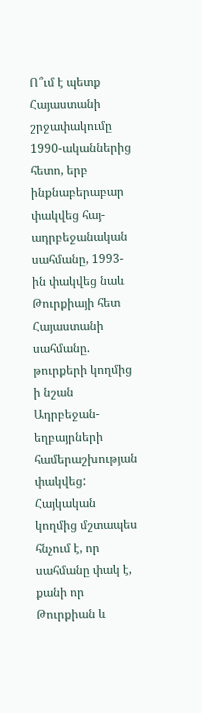Ո՞ւմ է պետք Հայաստանի շրջափակումը
1990-ականներից հետո, երբ ինքնաբերաբար փակվեց հայ-ադրբեջանական սահմանը, 1993-ին փակվեց նաև Թուրքիայի հետ Հայաստանի սահմանը. թուրքերի կողմից ի նշան Ադրբեջան-եղբայրների համերաշխության փակվեց:
Հայկական կողմից մշտապես հնչում է, որ սահմանը փակ է, քանի որ Թուրքիան և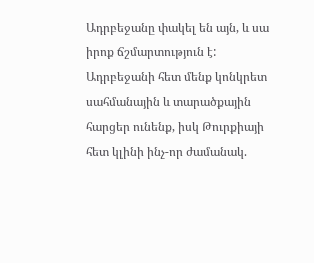Ադրբեջանը փակել են այն, և սա իրոք ճշմարտություն է: Ադրբեջանի հետ մենք կոնկրետ սահմանային և տարածքային հարցեր ունենք, իսկ Թուրքիայի հետ կլինի ինչ-որ ժամանակ.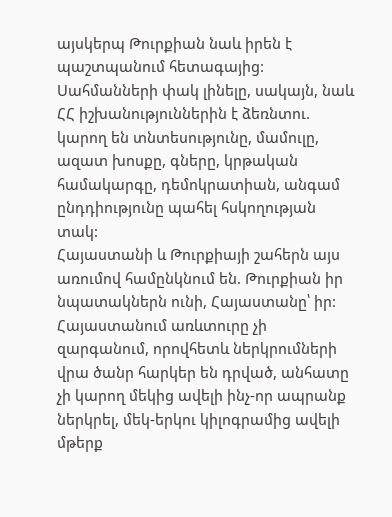այսկերպ Թուրքիան նաև իրեն է պաշտպանում հետագայից:
Սահմանների փակ լինելը, սակայն, նաև ՀՀ իշխանություններին է ձեռնտու. կարող են տնտեսությունը, մամուլը, ազատ խոսքը, գները, կրթական համակարգը, դեմոկրատիան, անգամ ընդդիությունը պահել հսկողության տակ:
Հայաստանի և Թուրքիայի շահերն այս առումով համընկնում են. Թուրքիան իր նպատակներն ունի, Հայաստանը՝ իր:
Հայաստանում առևտուրը չի զարգանում, որովհետև ներկրումների վրա ծանր հարկեր են դրված, անհատը չի կարող մեկից ավելի ինչ-որ ապրանք ներկրել, մեկ-երկու կիլոգրամից ավելի մթերք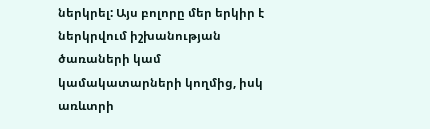ներկրել: Այս բոլորը մեր երկիր է ներկրվում իշխանության ծառաների կամ կամակատարների կողմից, իսկ առևտրի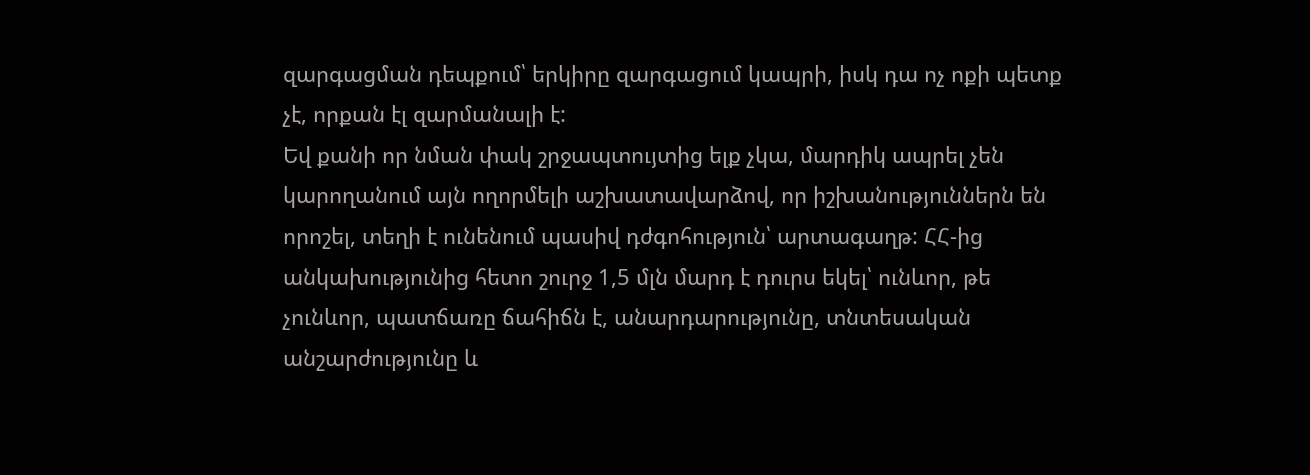զարգացման դեպքում՝ երկիրը զարգացում կապրի, իսկ դա ոչ ոքի պետք չէ, որքան էլ զարմանալի է:
Եվ քանի որ նման փակ շրջապտույտից ելք չկա, մարդիկ ապրել չեն կարողանում այն ողորմելի աշխատավարձով, որ իշխանություններն են որոշել, տեղի է ունենում պասիվ դժգոհություն՝ արտագաղթ: ՀՀ-ից անկախությունից հետո շուրջ 1,5 մլն մարդ է դուրս եկել՝ ունևոր, թե չունևոր, պատճառը ճահիճն է, անարդարությունը, տնտեսական անշարժությունը և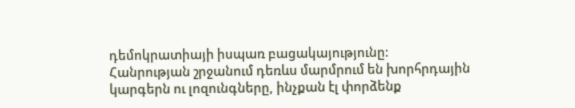դեմոկրատիայի իսպառ բացակայությունը:
Հանրության շրջանում դեռևս մարմրում են խորհրդային կարգերն ու լոզունգները, ինչքան էլ փորձենք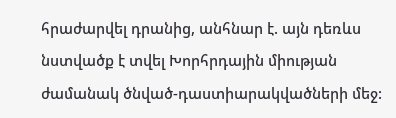հրաժարվել դրանից, անհնար է. այն դեռևս նստվածք է տվել Խորհրդային միության ժամանակ ծնված-դաստիարակվածների մեջ: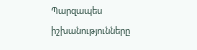Պարզապես իշխանությունները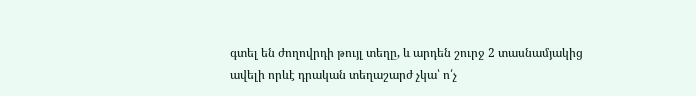գտել են ժողովրդի թույլ տեղը, և արդեն շուրջ 2 տասնամյակից ավելի որևէ դրական տեղաշարժ չկա՝ ո՛չ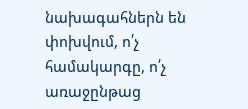նախագահներն են փոխվում, ո՛չ համակարգը, ո՛չ առաջընթաց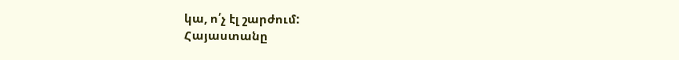կա, ո՛չ էլ շարժում:
Հայաստանը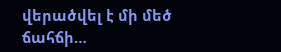վերածվել է մի մեծ ճահճի…